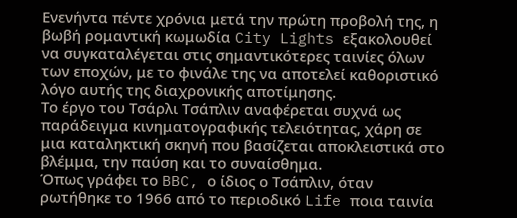Ενενήντα πέντε χρόνια μετά την πρώτη προβολή της, η βωβή ρομαντική κωμωδία City Lights εξακολουθεί να συγκαταλέγεται στις σημαντικότερες ταινίες όλων των εποχών, με το φινάλε της να αποτελεί καθοριστικό λόγο αυτής της διαχρονικής αποτίμησης.
Το έργο του Τσάρλι Τσάπλιν αναφέρεται συχνά ως παράδειγμα κινηματογραφικής τελειότητας, χάρη σε μια καταληκτική σκηνή που βασίζεται αποκλειστικά στο βλέμμα, την παύση και το συναίσθημα.
Όπως γράφει το BBC, ο ίδιος ο Τσάπλιν, όταν ρωτήθηκε το 1966 από το περιοδικό Life ποια ταινία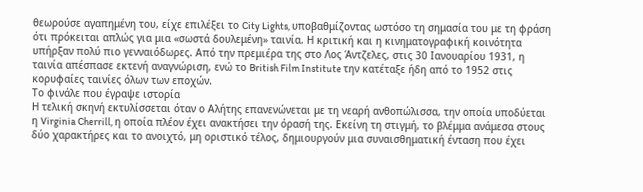θεωρούσε αγαπημένη του, είχε επιλέξει το City Lights, υποβαθμίζοντας ωστόσο τη σημασία του με τη φράση ότι πρόκειται απλώς για μια «σωστά δουλεμένη» ταινία. Η κριτική και η κινηματογραφική κοινότητα υπήρξαν πολύ πιο γενναιόδωρες. Από την πρεμιέρα της στο Λος Άντζελες, στις 30 Ιανουαρίου 1931, η ταινία απέσπασε εκτενή αναγνώριση, ενώ το British Film Institute την κατέταξε ήδη από το 1952 στις κορυφαίες ταινίες όλων των εποχών.
Το φινάλε που έγραψε ιστορία
Η τελική σκηνή εκτυλίσσεται όταν ο Αλήτης επανενώνεται με τη νεαρή ανθοπώλισσα, την οποία υποδύεται η Virginia Cherrill, η οποία πλέον έχει ανακτήσει την όρασή της. Εκείνη τη στιγμή, το βλέμμα ανάμεσα στους δύο χαρακτήρες και το ανοιχτό, μη οριστικό τέλος, δημιουργούν μια συναισθηματική ένταση που έχει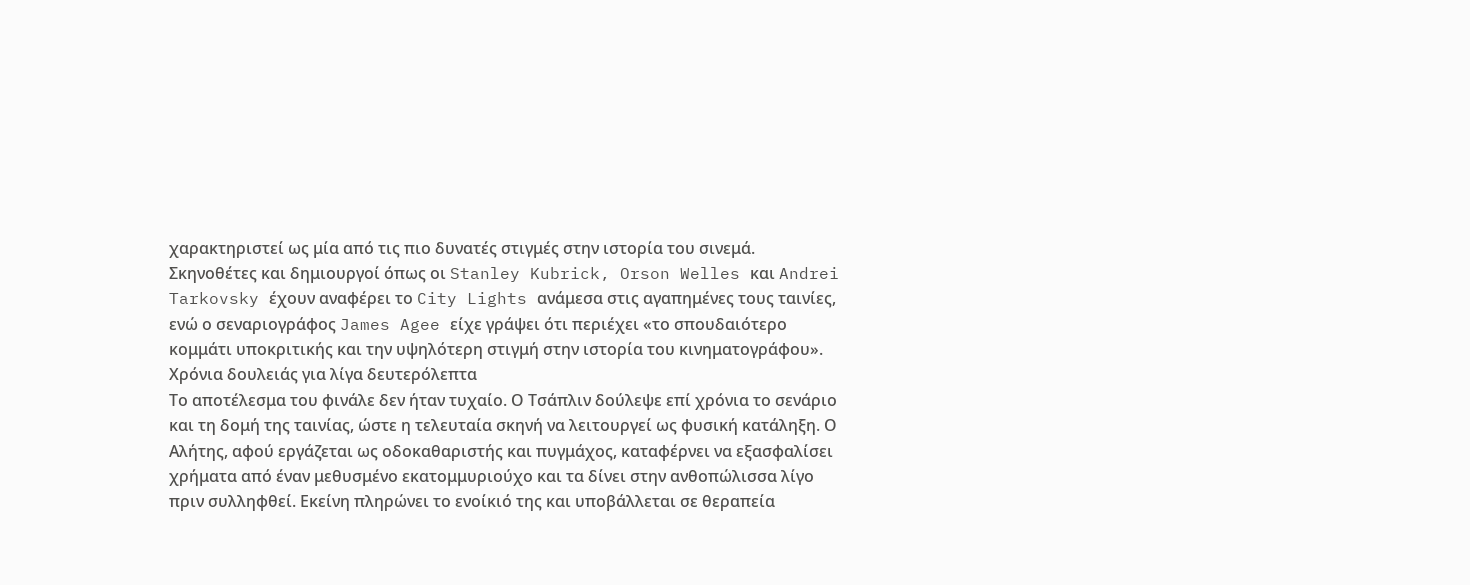χαρακτηριστεί ως μία από τις πιο δυνατές στιγμές στην ιστορία του σινεμά.
Σκηνοθέτες και δημιουργοί όπως οι Stanley Kubrick, Orson Welles και Andrei Tarkovsky έχουν αναφέρει το City Lights ανάμεσα στις αγαπημένες τους ταινίες, ενώ ο σεναριογράφος James Agee είχε γράψει ότι περιέχει «το σπουδαιότερο κομμάτι υποκριτικής και την υψηλότερη στιγμή στην ιστορία του κινηματογράφου».
Χρόνια δουλειάς για λίγα δευτερόλεπτα
Το αποτέλεσμα του φινάλε δεν ήταν τυχαίο. Ο Τσάπλιν δούλεψε επί χρόνια το σενάριο και τη δομή της ταινίας, ώστε η τελευταία σκηνή να λειτουργεί ως φυσική κατάληξη. Ο Αλήτης, αφού εργάζεται ως οδοκαθαριστής και πυγμάχος, καταφέρνει να εξασφαλίσει χρήματα από έναν μεθυσμένο εκατομμυριούχο και τα δίνει στην ανθοπώλισσα λίγο πριν συλληφθεί. Εκείνη πληρώνει το ενοίκιό της και υποβάλλεται σε θεραπεία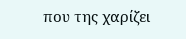που της χαρίζει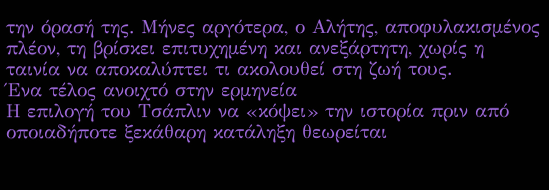την όρασή της. Μήνες αργότερα, ο Αλήτης, αποφυλακισμένος πλέον, τη βρίσκει επιτυχημένη και ανεξάρτητη, χωρίς η ταινία να αποκαλύπτει τι ακολουθεί στη ζωή τους.
Ένα τέλος ανοιχτό στην ερμηνεία
Η επιλογή του Τσάπλιν να «κόψει» την ιστορία πριν από οποιαδήποτε ξεκάθαρη κατάληξη θεωρείται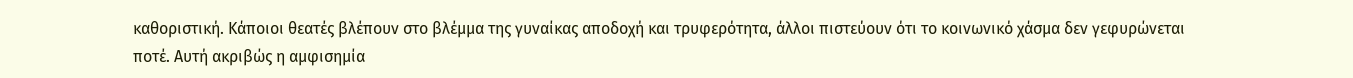καθοριστική. Κάποιοι θεατές βλέπουν στο βλέμμα της γυναίκας αποδοχή και τρυφερότητα, άλλοι πιστεύουν ότι το κοινωνικό χάσμα δεν γεφυρώνεται ποτέ. Αυτή ακριβώς η αμφισημία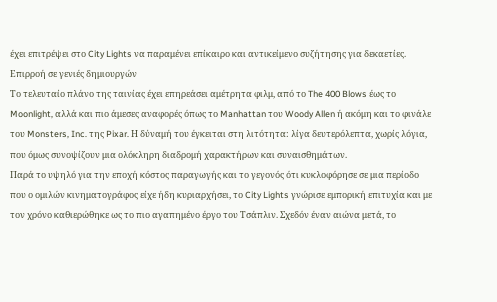έχει επιτρέψει στο City Lights να παραμένει επίκαιρο και αντικείμενο συζήτησης για δεκαετίες.
Επιρροή σε γενιές δημιουργών
Το τελευταίο πλάνο της ταινίας έχει επηρεάσει αμέτρητα φιλμ, από το The 400 Blows έως το Moonlight, αλλά και πιο άμεσες αναφορές όπως το Manhattan του Woody Allen ή ακόμη και το φινάλε του Monsters, Inc. της Pixar. Η δύναμή του έγκειται στη λιτότητα: λίγα δευτερόλεπτα, χωρίς λόγια, που όμως συνοψίζουν μια ολόκληρη διαδρομή χαρακτήρων και συναισθημάτων.
Παρά το υψηλό για την εποχή κόστος παραγωγής και το γεγονός ότι κυκλοφόρησε σε μια περίοδο που ο ομιλών κινηματογράφος είχε ήδη κυριαρχήσει, το City Lights γνώρισε εμπορική επιτυχία και με τον χρόνο καθιερώθηκε ως το πιο αγαπημένο έργο του Τσάπλιν. Σχεδόν έναν αιώνα μετά, το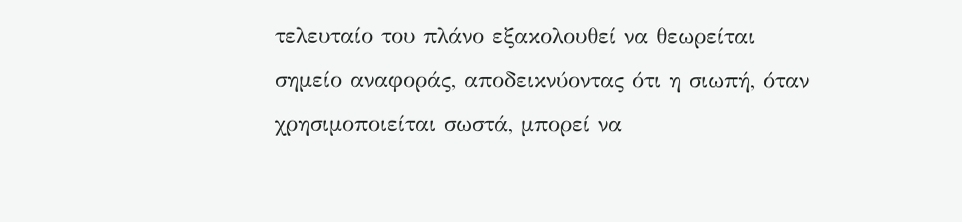τελευταίο του πλάνο εξακολουθεί να θεωρείται σημείο αναφοράς, αποδεικνύοντας ότι η σιωπή, όταν χρησιμοποιείται σωστά, μπορεί να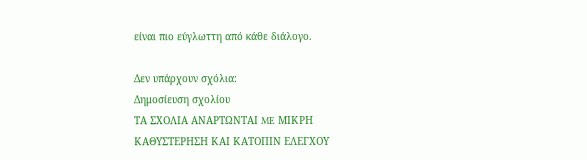είναι πιο εύγλωττη από κάθε διάλογο.

Δεν υπάρχουν σχόλια:
Δημοσίευση σχολίου
ΤΑ ΣΧΟΛΙΑ ΑΝΑΡΤΩΝΤΑΙ ME ΜΙΚΡΗ ΚΑΘΥΣΤΕΡΗΣΗ ΚΑΙ ΚΑΤΟΠΙΝ ΕΛΕΓΧΟΥ